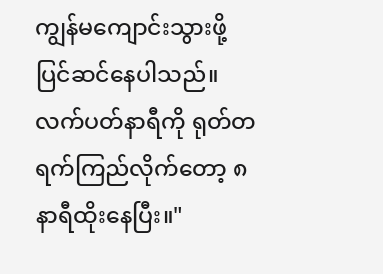ကျွန်မကျောင်းသွားဖို့ ပြင်ဆင်နေပါသည်။
လက်ပတ်နာရီကို ရုတ်တရက်ကြည်လိုက်တော့ ၈နာရီထိုးနေပြီး။"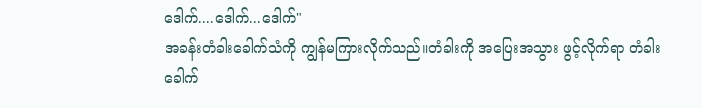ဒေါက်....ဒေါက်...ဒေါက်"
အခန်းတံခါးခေါက်သံကို ကျွန်မကြားလိုက်သည်။တံခါးကို အပြေးအသွား ဖွင့်လိုက်ရာ တံခါးခေါက်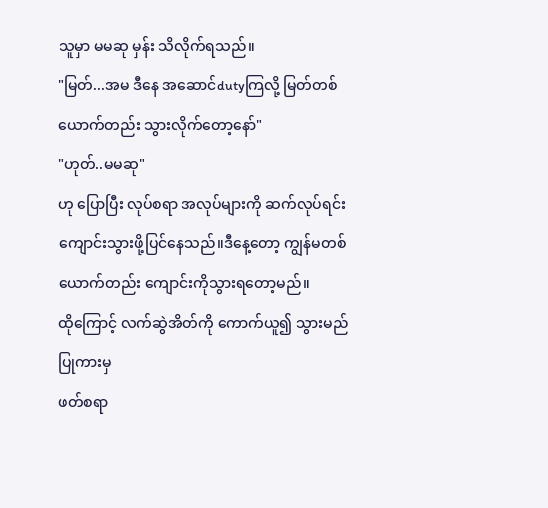သူမှာ မမဆု မှန်း သိလိုက်ရသည်။
"မြတ်...အမ ဒီနေ အဆောင်dutyကြလို့ မြတ်တစ်ယောက်တည်း သွားလိုက်တော့နော်"
"ဟုတ်..မမဆု"
ဟု ပြောပြီး လုပ်စရာ အလုပ်များကို ဆက်လုပ်ရင်း
ကျောင်းသွားဖို့ပြင်နေသည်။ဒီနေ့တော့ ကျွန်မတစ်ယောက်တည်း ကျောင်းကိုသွားရတော့မည်။
ထိုကြောင့် လက်ဆွဲအိတ်ကို ကောက်ယူ၍ သွားမည်ပြုကားမှ
ဖတ်စရာ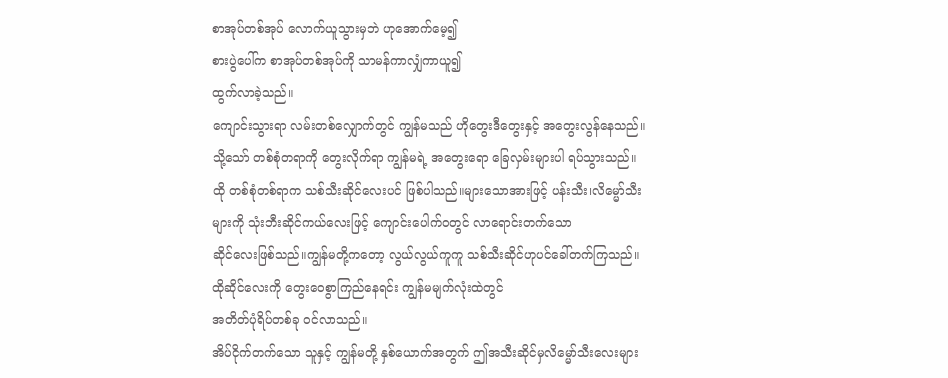စာအုပ်တစ်အုပ် လောက်ယူသွားမှဘဲ ဟုအောက်မေ့၍
စားပွဲပေါ်က စာအုပ်တစ်အုပ်ကို သာမန်ကာလျှံကာယူ၍
ထွက်လာခဲ့သည်။
ကျောင်းသွားရာ လမ်းတစ်လျှောက်တွင် ကျွန်မသည် ဟိုတွေးဒီတွေးနှင့် အတွေးလွန်နေသည်။သို့သော် တစ်စုံတရာကို တွေးလိုက်ရာ ကျွန်မရဲ့ အတွေးရော ခြေလှမ်းများပါ ရပ်သွားသည်။
ထို တစ်စုံတစ်ရာက သစ်သီးဆိုင်လေးပင် ဖြစ်ပါသည်။များသောအားဖြင့် ပန်းသီး၊လိမ္မော်သီးများကို သုံးဘီးဆိုင်ကယ်လေးဖြင့် ကျောင်းပေါက်၀တွင် လာရောင်းတက်သော
ဆိုင်လေးဖြစ်သည်။ကျွန်မတို့ကတော့ လွယ်လွယ်ကူကူ သစ်သီးဆိုင်ဟုပင်ခေါ်တက်ကြသည်။
ထိုဆိုင်လေးကို တွေးဝေစွာကြည်နေရင်း ကျွန်မမျက်လုံးထဲတွင်
အတိတ်ပုံရိပ်တစ်ခု ၀င်လာသည်။
အိပ်ငိုက်တက်သော သူနှင့် ကျွန်မတို့ နှစ်ယောက်အတွက် ဤအသီးဆိုင်မှလိမ္မော်သီးလေးများ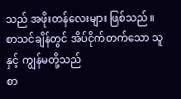သည် အဖိုးတန်လေးများ ဖြစ်သည်။စာသင်ချိန်တွင် အိပ်ငိုက်တက်သော သူနှင့် ကျွန်မတို့သည်
စာ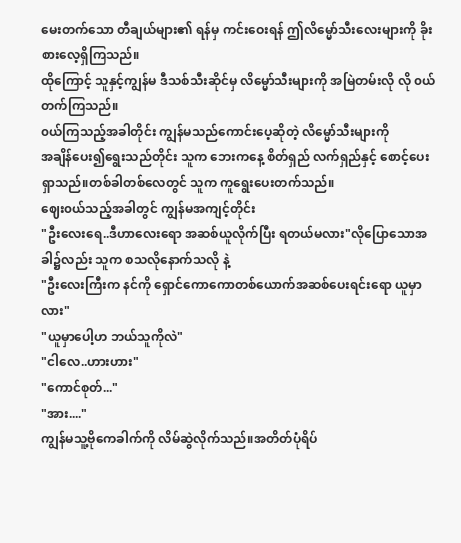မေးတက်သော တီချယ်များ၏ ရန်မှ ကင်းဝေးရန် ဤလိမ္မော်သီးလေးများကို ခိုးစားလေ့ရှိကြသည်။
ထိုကြောင့် သူနှင့်ကျွန်မ ဒီသစ်သီးဆိုင်မှ လိမ္မော်သီးများကို အမြဲတမ်းလို လို ၀ယ်တက်ကြသည်။
၀ယ်ကြသည့်အခါတိုင်း ကျွန်မသည်ကောင်းပေ့ဆိုတဲ့ လိမ္မော်သီးများကို
အချိန်ပေး၍ရွေးသည်တိုင်း သူက ဘေးကနေ့ စိတ်ရှည် လက်ရှည်နှင့် စောင့်ပေးရှာသည်။တစ်ခါတစ်လေတွင် သူက ကူရွေးပေးတက်သည်။
ဈေး၀ယ်သည့်အခါတွင် ကျွန်မအကျင့်တိုင်း
"ဦးလေးရေ..ဒီဟာလေးရော အဆစ်ယူလိုက်ပြီး ရတယ်မလား"လိုပြောသောအခါ၌လည်း သူက စသလိုနောက်သလို နဲ့
"ဦးလေးကြီးက နင်ကို ရှောင်ကောကောတစ်ယောက်အဆစ်ပေးရင်းရော ယူမှာလား"
"ယူမှာပေါ့ဟ ဘယ်သူကိုလဲ"
"ငါလေ..ဟားဟား"
"ကောင်စုတ်..."
"အား...."
ကျွန်မသူ့ဗိုကေခါက်ကို လိမ်ဆွဲလိုက်သည်။အတိတ်ပုံရိပ်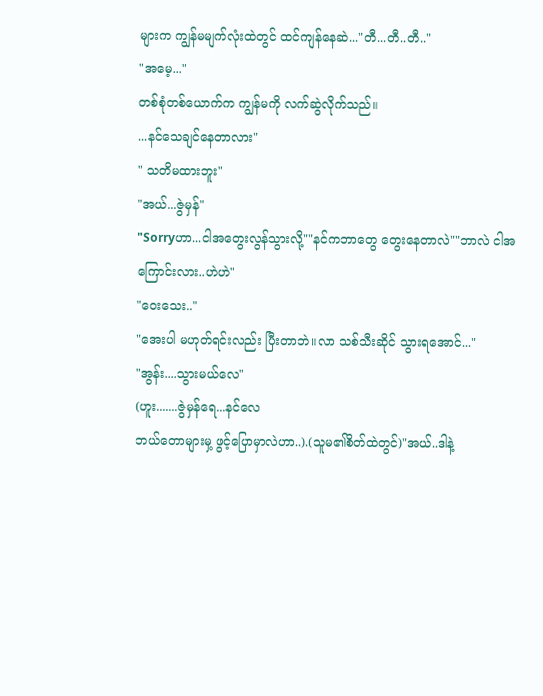များက ကျွန်မမျက်လုံးထဲတွင် ထင်ကျန်နေဆဲ..."တီ...တီ..တီ.."
"အမေ့..."
တစ်စုံတစ်ယောက်က ကျွန်မကို လက်ဆွဲလိုက်သည်။
...နင်သေချင်နေတာလား"
" သတိမထားဘူး"
"အယ်...ဇွဲမှန်"
"Sorryဟာ...ငါအတွေးလွန်သွားလို့""နင်ကဘာတွေ တွေးနေတာလဲ""ဘာလဲ ငါအကြောင်းလား..ဟဲဟဲ"
"ဝေးသေး.."
"အေးပါ မဟုတ်ရင်းလည်း ပြီးတာဘဲ။လာ သစ်သီးဆိုင် သွားရအောင်..."
"အွန်း....သွားမယ်လေ"
(ဟူး.......ဇွဲမှန်ရေ...နင်လေ
ဘယ်တောများမှ့ ဖွင့်ပြောမှာလဲဟာ..).(သူမ၏စိတ်ထဲတွင်)"အယ်..ဒါနဲ့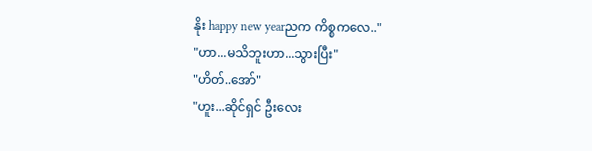နိုး happy new yearညက ကိစ္စကလေ.."
"ဟာ...မသိဘူးဟာ...သွားပြီး"
"ဟိတ်..အော်"
"ဟူး...ဆိုင်ရှင် ဦးလေး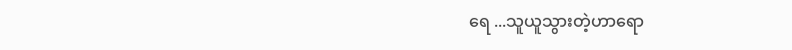ရေ ...သူယူသွားတဲ့ဟာရော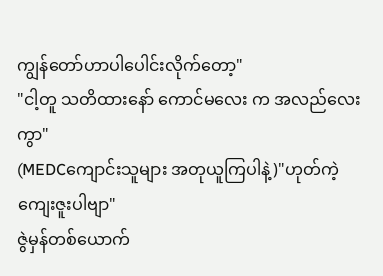ကျွန်တော်ဟာပါပေါင်းလိုက်တော့"
"ငါ့တူ သတိထားနော် ကောင်မလေး က အလည်လေးကွာ"
(MEDCကျောင်းသူများ အတုယူကြပါနဲ့)"ဟုတ်ကဲ့ ကျေးဇူးပါဗျာ"
ဇွဲမှန်တစ်ယောက်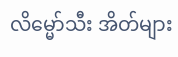လိမ္မော်သီး အိတ်များ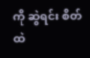ကို ဆွဲရင်း စိတ်ထဲ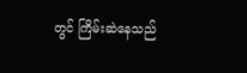တွင် ကြိမ်းဆဲနေသည်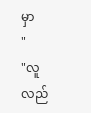မှာ
"
"လူလည်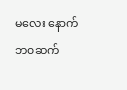မလေး နောက်ဘ၀ဆက်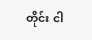တိုင်း ငါ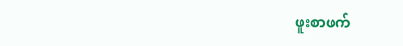ဖူးစာဖက်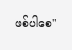ဖစ်ပါစေ"